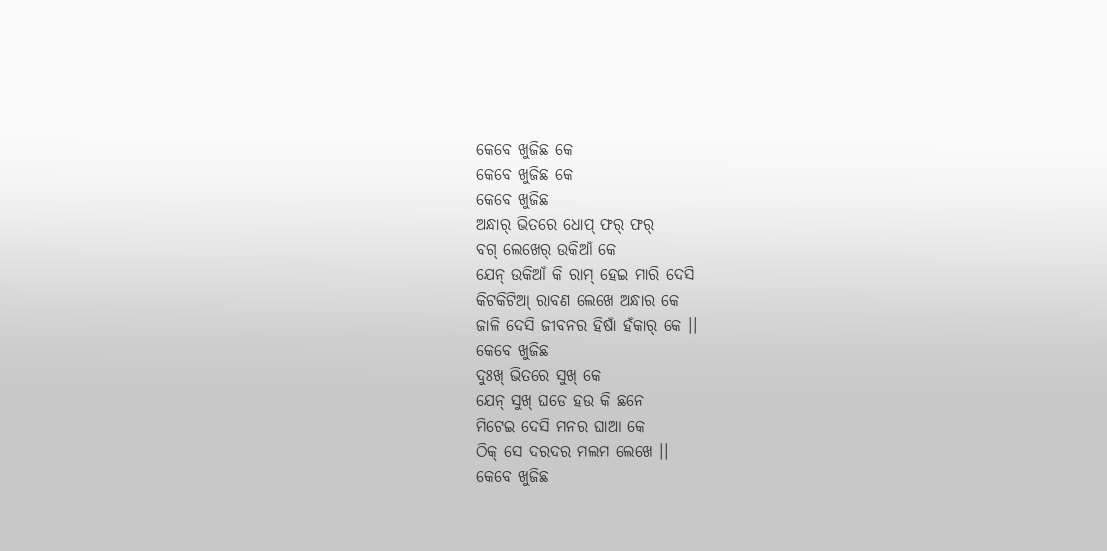କେବେ ଖୁଜିଛ କେ
କେବେ ଖୁଜିଛ କେ
କେବେ ଖୁଜିଛ
ଅନ୍ଧାର୍ ଭିତରେ ଧୋପ୍ ଫର୍ ଫର୍
ବଗ୍ ଲେଖେର୍ ଉକିଆଁ କେ
ଯେନ୍ ଉକିଆଁ କି ରାମ୍ ହେଇ ମାରି ଦେସି
କିଟକିଟିଆ୍ ରାବଣ ଲେଖେ ଅନ୍ଧାର କେ
ଜାଳି ଦେସି ଜୀବନର ହିଷାଁ ହଁକାର୍ କେ ।।
କେବେ ଖୁଜିଛ
ଦୁଃଖ୍ ଭିତରେ ସୁଖ୍ କେ
ଯେନ୍ ସୁଖ୍ ଘଡେ ହଉ କି ଛନେ
ମିଟେଇ ଦେସି ମନର ଘାଆ କେ
ଠିକ୍ ସେ ଦରଦର ମଲମ ଲେଖେ ।।
କେବେ ଖୁଜିଛ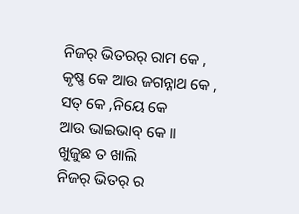ନିଜର୍ ଭିତରର୍ ରାମ କେ ,
କୃଷ୍ଣ କେ ଆଉ ଜଗନ୍ନାଥ କେ ,
ସତ୍ କେ ,ନିୟେ କେ
ଆଉ ଭାଇଭାବ୍ କେ ।।
ଖୁଜୁଛ ତ ଖାଲି
ନିଜର୍ ଭିତର୍ ର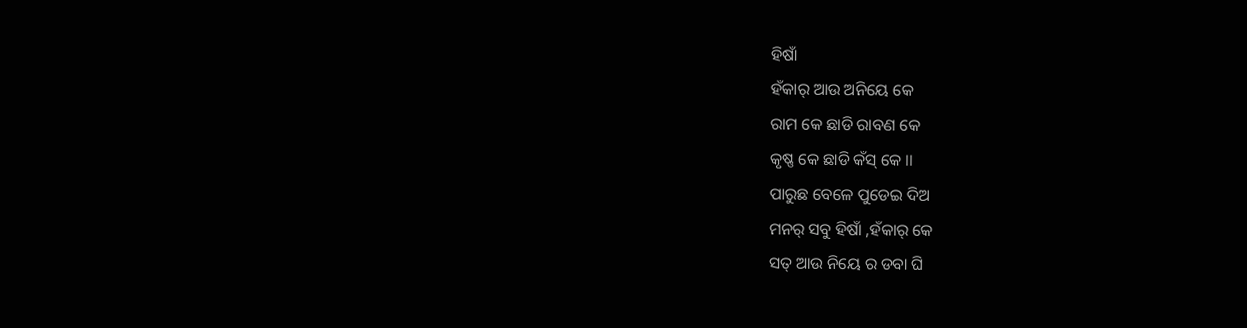ହିଷାଁ
ହଁକାର୍ ଆଉ ଅନିୟେ କେ
ରାମ କେ ଛାଡି ରାବଣ କେ
କୃଷ୍ଣ କେ ଛାଡି କଁସ୍ କେ ।।
ପାରୁଛ ବେଳେ ପୁଡେଇ ଦିଅ
ମନର୍ ସବୁ ହିଷାଁ ,ହଁକାର୍ କେ
ସତ୍ ଆଉ ନିୟେ ର ଡବା ଘି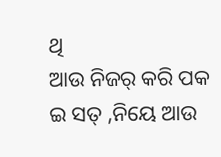ଥି
ଆଉ ନିଜର୍ କରି ପକ
ଇ ସତ୍ ,ନିୟେ ଆଉ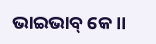ଭାଇଭାବ୍ କେ ।।